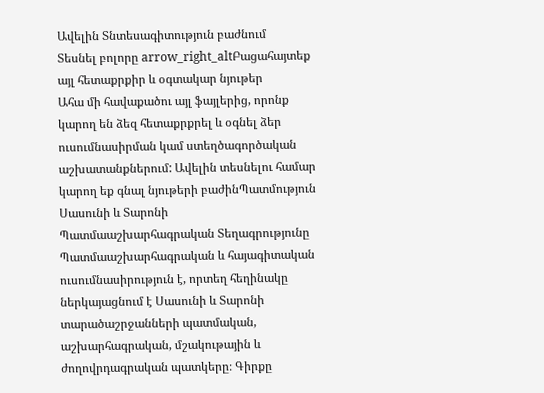Ավելին Տնտեսագիտություն բաժնում
Տեսնել բոլորը arrow_right_altԲացահայտեք այլ հետաքրքիր և օգտակար նյութեր
Ահա մի հավաքածու այլ ֆայլերից, որոնք կարող են ձեզ հետաքրքրել և օգնել ձեր ուսումնասիրման կամ ստեղծագործական աշխատանքներում: Ավելին տեսնելու համար կարող եք գնալ նյութերի բաժինՊատմություն
Սասունի և Տարոնի Պատմաաշխարհագրական Տեղագրությունը
Պատմաաշխարհագրական և հայագիտական ուսումնասիրություն է, որտեղ հեղինակը ներկայացնում է Սասունի և Տարոնի տարածաշրջանների պատմական, աշխարհագրական, մշակութային և ժողովրդագրական պատկերը։ Գիրքը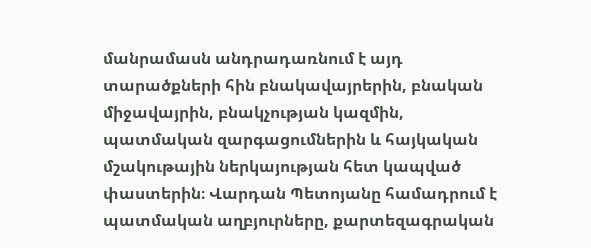մանրամասն անդրադառնում է այդ տարածքների հին բնակավայրերին, բնական միջավայրին, բնակչության կազմին, պատմական զարգացումներին և հայկական մշակութային ներկայության հետ կապված փաստերին։ Վարդան Պետոյանը համադրում է պատմական աղբյուրները, քարտեզագրական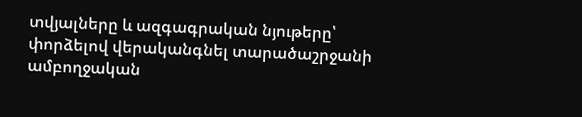տվյալները և ազգագրական նյութերը՝ փորձելով վերականգնել տարածաշրջանի ամբողջական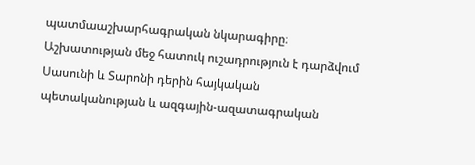պատմաաշխարհագրական նկարագիրը։ Աշխատության մեջ հատուկ ուշադրություն է դարձվում Սասունի և Տարոնի դերին հայկական պետականության և ազգային-ազատագրական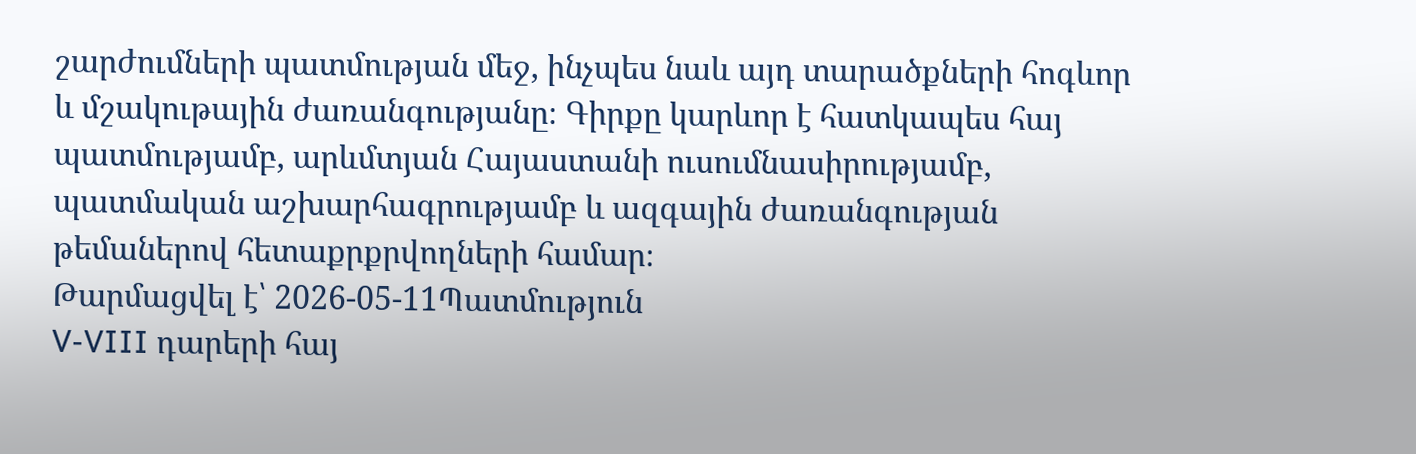շարժումների պատմության մեջ, ինչպես նաև այդ տարածքների հոգևոր և մշակութային ժառանգությանը։ Գիրքը կարևոր է հատկապես հայ պատմությամբ, արևմտյան Հայաստանի ուսումնասիրությամբ, պատմական աշխարհագրությամբ և ազգային ժառանգության թեմաներով հետաքրքրվողների համար։
Թարմացվել է՝ 2026-05-11Պատմություն
V-VIII դարերի հայ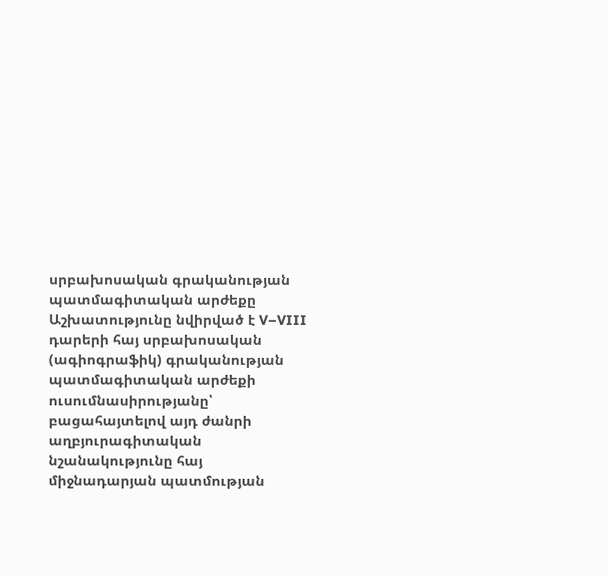սրբախոսական գրականության պատմագիտական արժեքը
Աշխատությունը նվիրված է V–VIII դարերի հայ սրբախոսական (ագիոգրաֆիկ) գրականության պատմագիտական արժեքի ուսումնասիրությանը՝ բացահայտելով այդ ժանրի աղբյուրագիտական նշանակությունը հայ միջնադարյան պատմության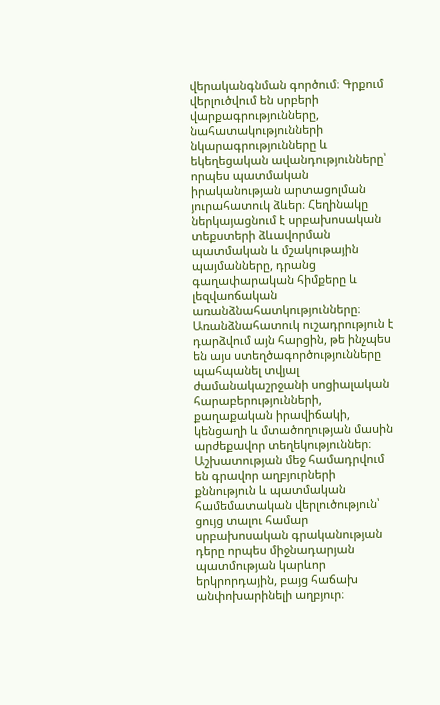վերականգնման գործում։ Գրքում վերլուծվում են սրբերի վարքագրությունները, նահատակությունների նկարագրությունները և եկեղեցական ավանդությունները՝ որպես պատմական իրականության արտացոլման յուրահատուկ ձևեր։ Հեղինակը ներկայացնում է սրբախոսական տեքստերի ձևավորման պատմական և մշակութային պայմանները, դրանց գաղափարական հիմքերը և լեզվաոճական առանձնահատկությունները։ Առանձնահատուկ ուշադրություն է դարձվում այն հարցին, թե ինչպես են այս ստեղծագործությունները պահպանել տվյալ ժամանակաշրջանի սոցիալական հարաբերությունների, քաղաքական իրավիճակի, կենցաղի և մտածողության մասին արժեքավոր տեղեկություններ։ Աշխատության մեջ համադրվում են գրավոր աղբյուրների քննություն և պատմական համեմատական վերլուծություն՝ ցույց տալու համար սրբախոսական գրականության դերը որպես միջնադարյան պատմության կարևոր երկրորդային, բայց հաճախ անփոխարինելի աղբյուր։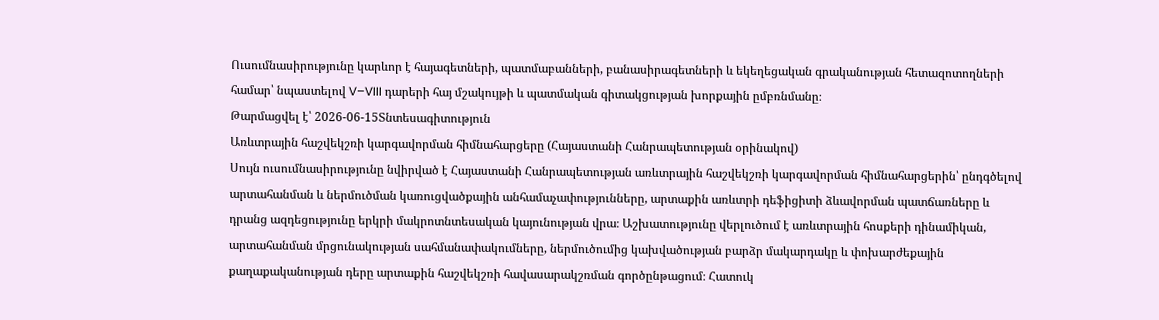Ուսումնասիրությունը կարևոր է հայագետների, պատմաբանների, բանասիրագետների և եկեղեցական գրականության հետազոտողների համար՝ նպաստելով V–VIII դարերի հայ մշակույթի և պատմական գիտակցության խորքային ըմբռնմանը։
Թարմացվել է՝ 2026-06-15Տնտեսագիտություն
Առևտրային հաշվեկշռի կարգավորման հիմնահարցերը (Հայաստանի Հանրապետության օրինակով)
Սույն ուսումնասիրությունը նվիրված է Հայաստանի Հանրապետության առևտրային հաշվեկշռի կարգավորման հիմնահարցերին՝ ընդգծելով արտահանման և ներմուծման կառուցվածքային անհամաչափությունները, արտաքին առևտրի դեֆիցիտի ձևավորման պատճառները և դրանց ազդեցությունը երկրի մակրոտնտեսական կայունության վրա։ Աշխատությունը վերլուծում է առևտրային հոսքերի դինամիկան, արտահանման մրցունակության սահմանափակումները, ներմուծումից կախվածության բարձր մակարդակը և փոխարժեքային քաղաքականության դերը արտաքին հաշվեկշռի հավասարակշռման գործընթացում։ Հատուկ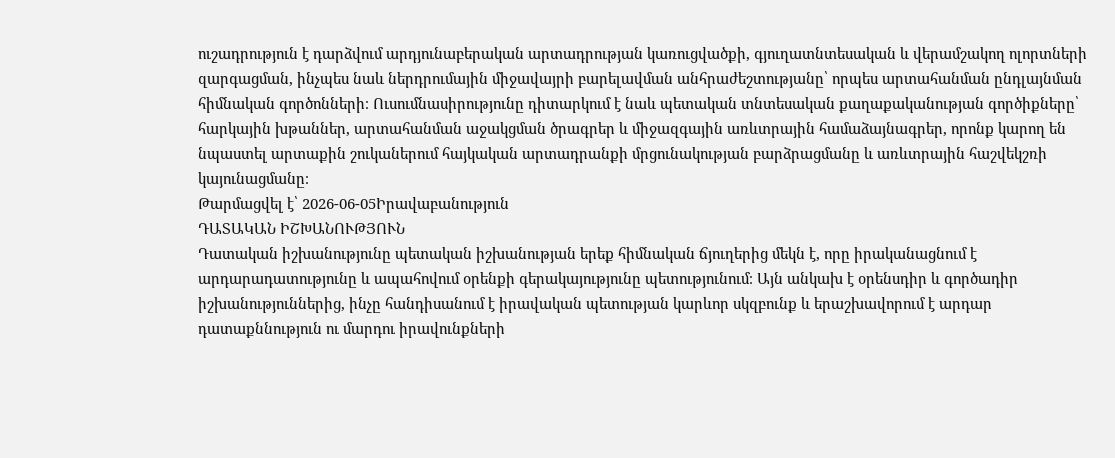ուշադրություն է դարձվում արդյունաբերական արտադրության կառուցվածքի, գյուղատնտեսական և վերամշակող ոլորտների զարգացման, ինչպես նաև ներդրումային միջավայրի բարելավման անհրաժեշտությանը՝ որպես արտահանման ընդլայնման հիմնական գործոնների։ Ուսումնասիրությունը դիտարկում է նաև պետական տնտեսական քաղաքականության գործիքները՝ հարկային խթաններ, արտահանման աջակցման ծրագրեր և միջազգային առևտրային համաձայնագրեր, որոնք կարող են նպաստել արտաքին շուկաներում հայկական արտադրանքի մրցունակության բարձրացմանը և առևտրային հաշվեկշռի կայունացմանը։
Թարմացվել է՝ 2026-06-05Իրավաբանություն
ԴԱՏԱԿԱՆ ԻՇԽԱՆՈՒԹՅՈՒՆ
Դատական իշխանությունը պետական իշխանության երեք հիմնական ճյուղերից մեկն է, որը իրականացնում է արդարադատությունը և ապահովում օրենքի գերակայությունը պետությունում։ Այն անկախ է օրենսդիր և գործադիր իշխանություններից, ինչը հանդիսանում է իրավական պետության կարևոր սկզբունք և երաշխավորում է արդար դատաքննություն ու մարդու իրավունքների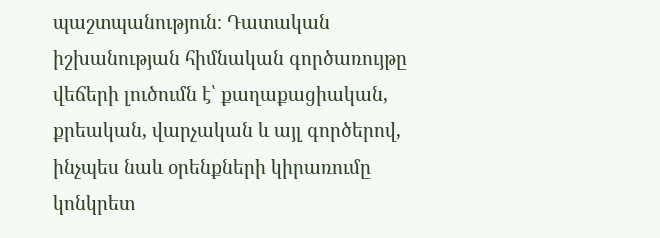պաշտպանություն։ Դատական իշխանության հիմնական գործառույթը վեճերի լուծումն է՝ քաղաքացիական, քրեական, վարչական և այլ գործերով, ինչպես նաև օրենքների կիրառումը կոնկրետ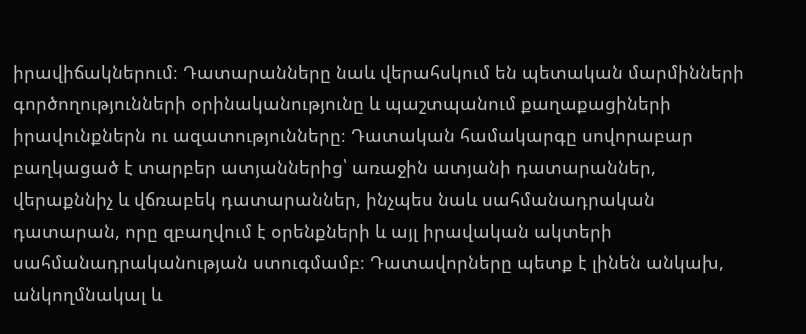իրավիճակներում։ Դատարանները նաև վերահսկում են պետական մարմինների գործողությունների օրինականությունը և պաշտպանում քաղաքացիների իրավունքներն ու ազատությունները։ Դատական համակարգը սովորաբար բաղկացած է տարբեր ատյաններից՝ առաջին ատյանի դատարաններ, վերաքննիչ և վճռաբեկ դատարաններ, ինչպես նաև սահմանադրական դատարան, որը զբաղվում է օրենքների և այլ իրավական ակտերի սահմանադրականության ստուգմամբ։ Դատավորները պետք է լինեն անկախ, անկողմնակալ և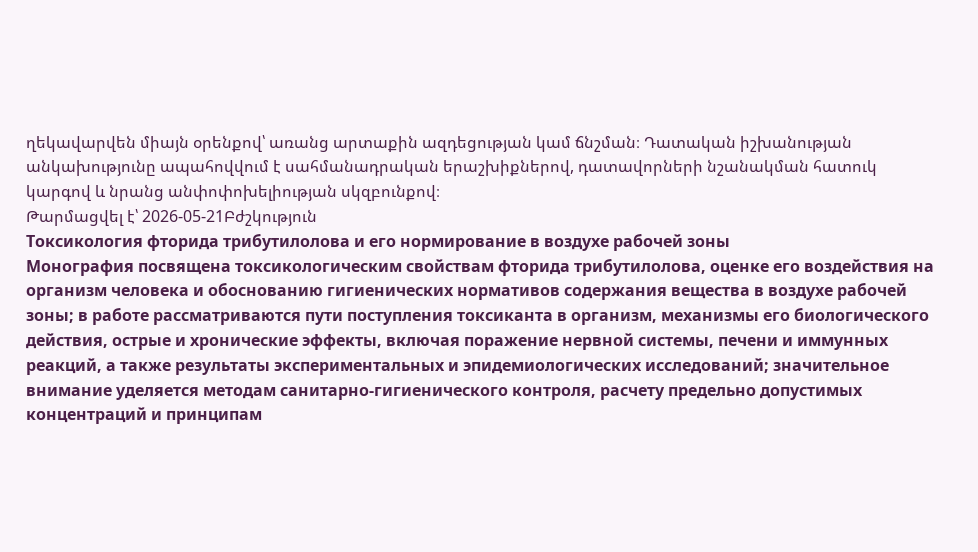ղեկավարվեն միայն օրենքով՝ առանց արտաքին ազդեցության կամ ճնշման։ Դատական իշխանության անկախությունը ապահովվում է սահմանադրական երաշխիքներով, դատավորների նշանակման հատուկ կարգով և նրանց անփոփոխելիության սկզբունքով։
Թարմացվել է՝ 2026-05-21Բժշկություն
Токсикология фторида трибутилолова и его нормирование в воздухе рабочей зоны
Монография посвящена токсикологическим свойствам фторида трибутилолова, оценке его воздействия на организм человека и обоснованию гигиенических нормативов содержания вещества в воздухе рабочей зоны; в работе рассматриваются пути поступления токсиканта в организм, механизмы его биологического действия, острые и хронические эффекты, включая поражение нервной системы, печени и иммунных реакций, а также результаты экспериментальных и эпидемиологических исследований; значительное внимание уделяется методам санитарно-гигиенического контроля, расчету предельно допустимых концентраций и принципам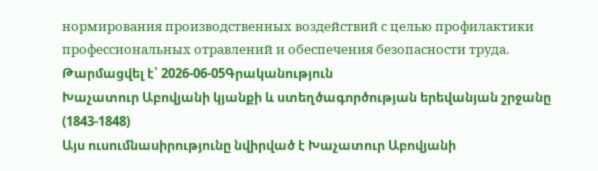нормирования производственных воздействий с целью профилактики профессиональных отравлений и обеспечения безопасности труда.
Թարմացվել է՝ 2026-06-05Գրականություն
Խաչատուր Աբովյանի կյանքի և ստեղծագործության երեվանյան շրջանը (1843-1848)
Այս ուսումնասիրությունը նվիրված է Խաչատուր Աբովյանի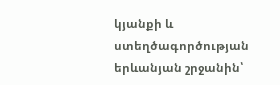կյանքի և ստեղծագործության երևանյան շրջանին՝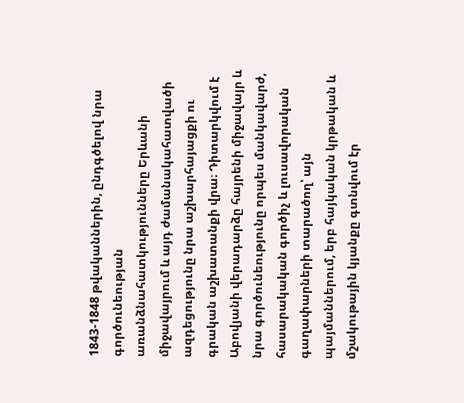1843-1848 թվականներին, ընդգծելով նրա գործունեության առանձնահատկությունները Երևանի միջավայրում և այդ ժամանակահատվածի ազդեցությունը նրա աշխարհայացքի ու գրական աշխատանքի վրա։ Դիտարկվում է Աբովյանի վերադարձը հայրենի միջավայր և նրա գործունեությունը որպես մանկավարժ, հասարակական գործիչ և լուսավորական գաղափարների տարածող՝ այն պայմաններում, երբ հայկական կրթական և մշակութային կյանքը գտնվում էր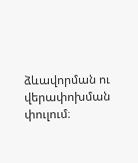ձևավորման ու վերափոխման փուլում։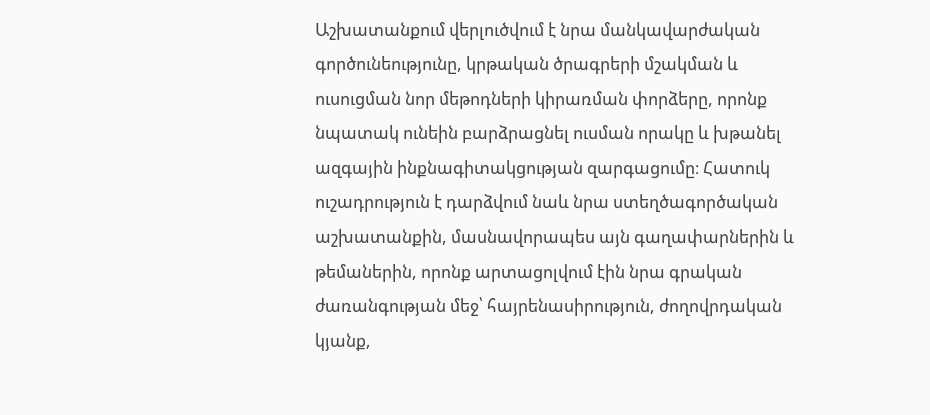Աշխատանքում վերլուծվում է նրա մանկավարժական գործունեությունը, կրթական ծրագրերի մշակման և ուսուցման նոր մեթոդների կիրառման փորձերը, որոնք նպատակ ունեին բարձրացնել ուսման որակը և խթանել ազգային ինքնագիտակցության զարգացումը։ Հատուկ ուշադրություն է դարձվում նաև նրա ստեղծագործական աշխատանքին, մասնավորապես այն գաղափարներին և թեմաներին, որոնք արտացոլվում էին նրա գրական ժառանգության մեջ՝ հայրենասիրություն, ժողովրդական կյանք,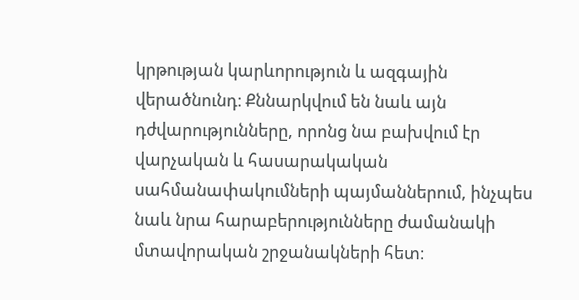կրթության կարևորություն և ազգային վերածնունդ։ Քննարկվում են նաև այն դժվարությունները, որոնց նա բախվում էր վարչական և հասարակական սահմանափակումների պայմաններում, ինչպես նաև նրա հարաբերությունները ժամանակի մտավորական շրջանակների հետ։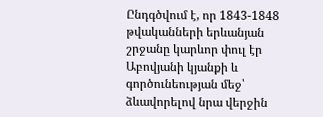Ընդգծվում է, որ 1843-1848 թվականների երևանյան շրջանը կարևոր փուլ էր Աբովյանի կյանքի և գործունեության մեջ՝ ձևավորելով նրա վերջին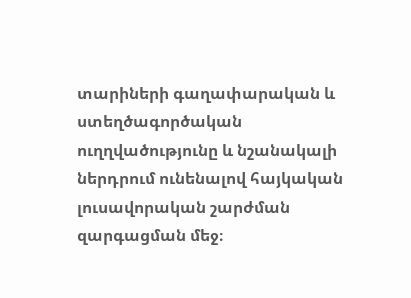տարիների գաղափարական և ստեղծագործական ուղղվածությունը և նշանակալի ներդրում ունենալով հայկական լուսավորական շարժման զարգացման մեջ։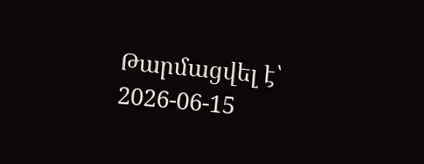Թարմացվել է՝ 2026-06-15